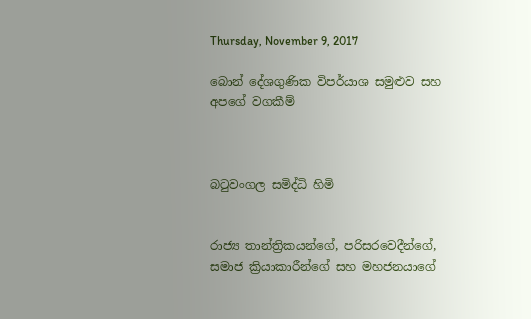Thursday, November 9, 2017

බොන් දේශගුණික විපර්යාශ සමුළුව සහ අපගේ වගකීම්



බටුවංගල සමිද්ධි හිමි


රාජ්‍ය තාන්ත්‍රිකයන්ගේ, පරිසරවෙදීන්ගේ, සමාජ ක්‍රියාකාරීන්ගේ සහ මහජනයාගේ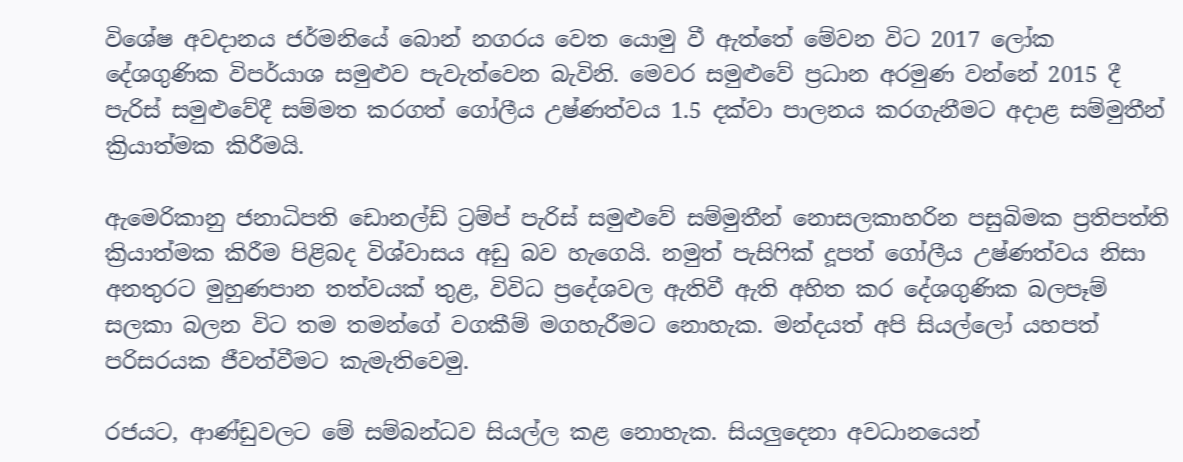විශේෂ අවදානය ජර්මනියේ බොන් නගරය වෙත යොමු වී ඇත්තේ මේවන විට 2017 ලෝක දේශගුණික විපර්යාශ සමුළුව පැවැත්වෙන බැවිනි. මෙවර සමුළුවේ ප්‍රධාන අරමුණ වන්නේ 2015 දී පැරිස් සමුළුවේදී සම්මත කරගත් ගෝලීය උෂ්ණත්වය 1.5 දක්වා පාලනය කරගැනීමට අදාළ සම්මුතීන් ක්‍රියාත්මක කිරීමයි.

ඇමෙරිකානු ජනාධිපති ඩොනල්ඩ් ට්‍රම්ප් පැරිස් සමුළුවේ සම්මුතීන් නොසලකාහරින පසුබිමක ප්‍රතිපත්ති ක්‍රියාත්මක කිරීම පිළිබද විශ්වාසය අඩු බව හැගෙයි. නමුත් පැසිෆික් දූපත් ගෝලීය උෂ්ණත්වය නිසා අනතුරට මුහුණපාන තත්වයක් තුළ, විවිධ ප්‍රදේශවල ඇතිවී ඇති අහිත කර දේශගුණික බලපෑම් සලකා බලන විට තම තමන්ගේ වගකීම් මගහැරීමට නොහැක. මන්දයත් අපි සියල්ලෝ යහපත් පරිසරයක ජීවත්වීමට කැමැතිවෙමු.

රජයට, ආණ්ඩුවලට මේ සම්බන්ධව සියල්ල කළ නොහැක. සියලුදෙනා අවධානයෙන්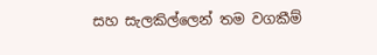සහ සැලකිල්ලෙන් තම වගකීම්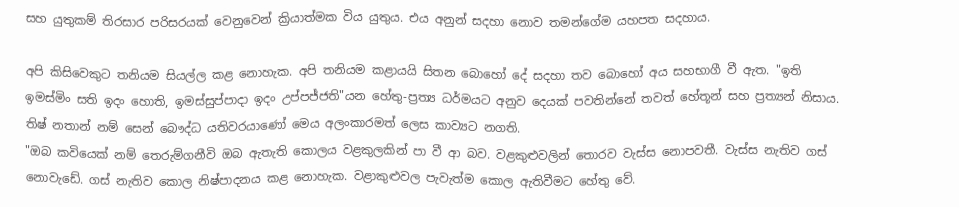සහ යුතුකම් තිරසාර පරිසරයක් වෙනුවෙන් ක්‍රියාත්මක විය යුතුය. එය අනුන් සදහා නොව තමන්ගේම යහපත සදහාය.

අපි කිසිවෙකුට තනියම සියල්ල කළ නොහැක. අපි තනියම කළායයි සිතන බොහෝ දේ සදහා තව බොහෝ අය සහභාගී වී ඇත. "ඉති ඉමස්‌මිං සති ඉදං හොති, ඉමස්‌සුප්‌පාදා ඉදං උප්‌පජ්‌ජති"යන හේතු-ප්‍රත්‍ය ධර්මයට අනුව දෙයක් පවතින්නේ තවත් හේතූන් සහ ප්‍රත්‍යන් නිසාය. තිෂ් නතාන් නම් සෙන් බෞද්ධ යතිවරයාණෝ මෙය අලංකාරමත් ලෙස කාව්‍යට නගති.
"ඔබ කවියෙක් නම් තෙරුම්ගනීවි ඔබ ඇතැති කොලය වළකුලකින් පා වී ආ බව. වළකුළුවලින් තොරව වැස්ස නොපවතී. වැස්ස නැතිව ගස් නොවැඩේ. ගස් නැතිව කොල නිෂ්පාදනය කළ නොහැක. වළාකුළුවල පැවැත්ම කොල ඇතිවීමට හේතු වේ.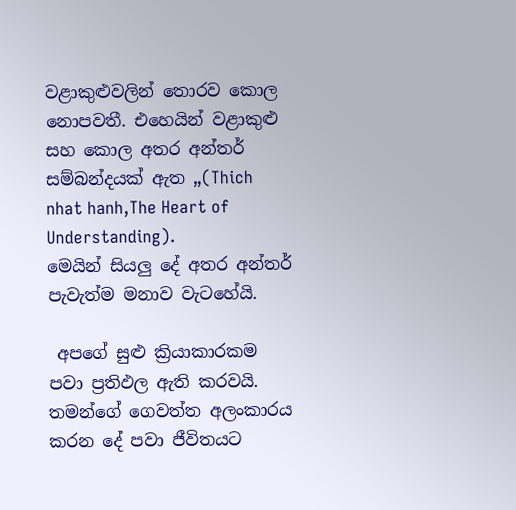වළාකුළුවලින් තොරව කොල නොපවතී. එහෙයින් වළාකුළු සහ කොල අතර අන්තර් සම්බන්දයක් ඇත „(Thich nhat hanh,The Heart of Understanding).
මෙයින් සියලු දේ අතර අන්තර් පැවැත්ම මනාව වැටහේයි.

 අපගේ සුළු ක්‍රියාකාරකම පවා ප්‍රතිඵල ඇති කරවයි. තමන්ගේ ගෙවත්ත අලංකාරය කරන දේ පවා ජීවිතයට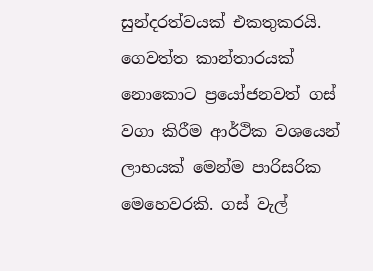සුන්දරත්වයක් එකතුකරයි. ගෙවත්ත කාන්තාරයක් නොකොට ප්‍රයෝජනවත් ගස් වගා කිරීම ආර්ථික වශයෙන් ලාභයක් මෙන්ම පාරිසරික මෙහෙවරකි. ගස් වැල්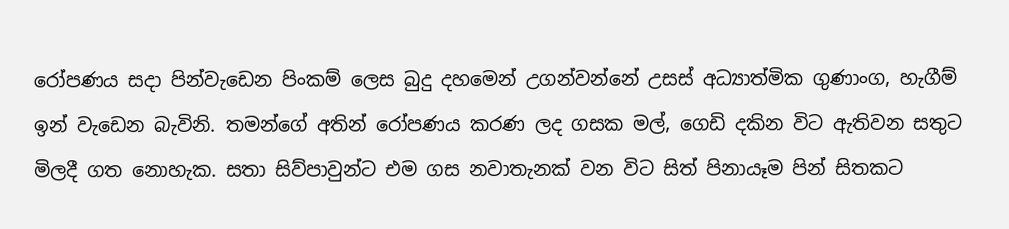රෝපණය සදා පින්වැඩෙන පිංකම් ලෙස බුදු දහමෙන් උගන්වන්නේ උසස් අධ්‍යාත්මික ගුණාංග, හැගීම් ඉන් වැඩෙන බැවිනි. තමන්ගේ අතින් රෝපණය කරණ ලද ගසක මල්, ගෙඩි දකින විට ඇතිවන සතුට මිලදී ගත නොහැක. සතා සිව්පාවුන්ට එම ගස නවාතැනක් වන විට සිත් පිනායෑම පින් සිතකට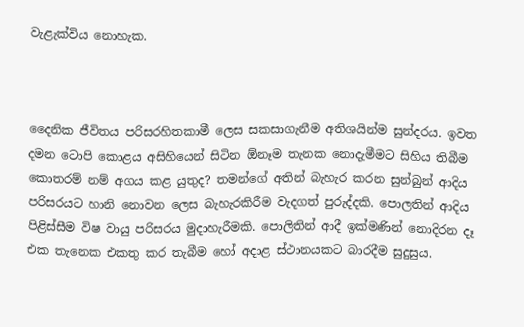වැළැක්විය නොහැක.



දෛනික ජීවිතය පරිසරහිතකාමී ලෙස සකසාගැනීම අතිශයින්ම සුන්දරය. ඉවත දමන ටොපි කොළය අසිහියෙන් සිටින ඕනෑම තැනක නොදැමීමට සිහිය තිබීම කොතරම් නම් අගය කළ යුතුද? තමන්ගේ අතින් බැහැර කරන සුන්බුන් ආදිය පරිසරයට හානි නොවන ලෙස බැහැරකිරීම වැදගත් පුරුද්දකි. පොලතින් ආදිය පිළිස්සීම විෂ වායු පරිසරය මුදාහැරීමකි. පොලිතින් ආදී ඉක්මණින් නොදිරන දෑ එක තැනෙක එකතු කර තැබීම හෝ අදාළ ස්ථානයකට බාරදීම සුදුසුය.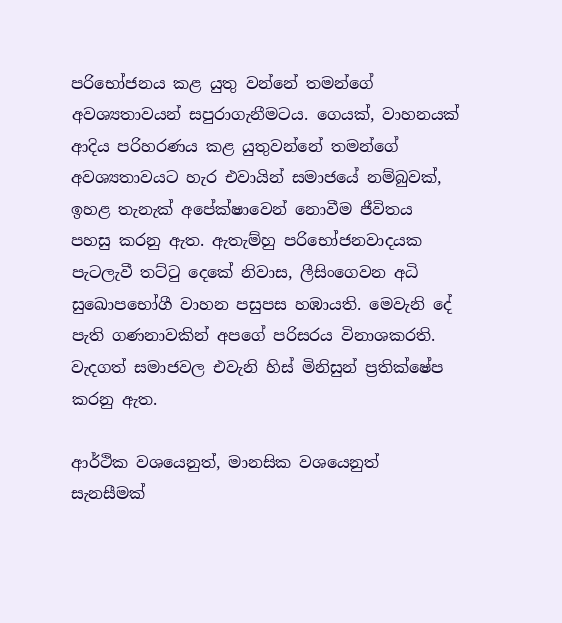පරිභෝජනය කළ යුතු වන්නේ තමන්ගේ අවශ්‍යතාවයන් සපුරාගැනීමටය. ගෙයක්, වාහනයක් ආදිය පරිහරණය කළ යුතුවන්නේ තමන්ගේ අවශ්‍යතාවයට හැර එවායින් සමාජයේ නම්බුවක්, ඉහළ තැනැක් අපේක්ෂාවෙන් නොවීම ජීවිතය පහසු කරනු ඇත. ඇතැම්හු පරිභෝජනවාදයක පැටලැවී තට්ටු දෙකේ නිවාස, ලීසිංගෙවන අධි සුඛොපභෝගී වාහන පසුපස හඹායති. මෙවැනි දේ පැති ගණනාවකින් අපගේ පරිසරය විනාශකරති. වැදගත් සමාජවල එවැනි හිස් මිනිසුන් ප්‍රතික්ෂේප කරනු ඇත.

ආර්ථික වශයෙනුත්, මානසික වශයෙනුත් සැනසීමක්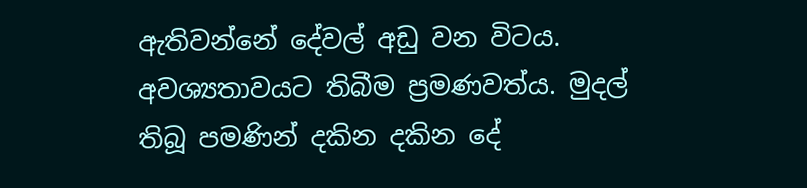ඇතිවන්නේ දේවල් අඩු වන විටය. අවශ්‍යතාවයට තිබීම ප්‍රමණවත්ය. මුදල් තිබූ පමණින් දකින දකින දේ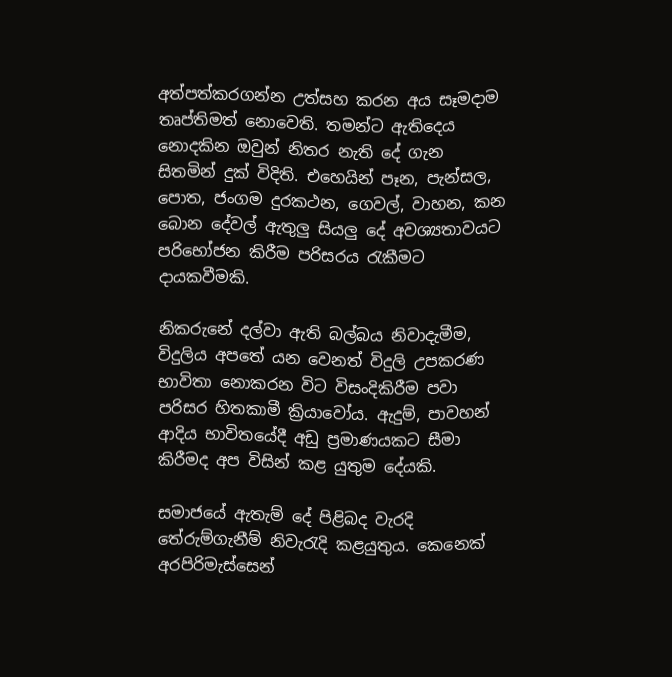අත්පත්කරගන්න උත්සහ කරන අය සෑමදාම තෘප්තිමත් නොවෙති. තමන්ට ඇතිදෙය නොදකින ඔවුන් නිතර නැති දේ ගැන සිතමින් දුක් විදිති. එහෙයින් පෑන, පැන්සල, පොත, ජංගම දුරකථන, ගෙවල්, වාහන, කන බොන දේවල් ඇතුලු සියලු දේ අවශ්‍යතාවයට පරිභෝජන කිරීම පරිසරය රැකීමට දායකවීමකි.

නිකරුනේ දල්වා ඇති බල්බය නිවාදැමීම, විදුලිය අපතේ යන වෙනත් විදුලි උපකරණ භාවිතා නොකරන විට විසංදිකිරීම පවා පරිසර හිතකාමී ක්‍රියාවෝය. ඇදුම්, පාවහන් ආදිය භාවිතයේදී අඩු ප්‍රමාණයකට සීමා කිරීමද අප විසින් කළ යුතුම දේයකි.

සමාජයේ ඇතැම් දේ පිළිබද වැරදි තේරුම්ගැනීම් නිවැරැදි කළයුතුය. කෙනෙක් අරපිරිමැස්සෙන්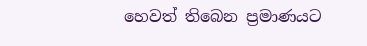හෙවත් තිබෙන ප්‍රමාණයට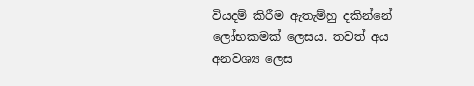වියදම් කිරීම ඇතැම්හු දකින්නේ ලෝභකමක් ලෙසය. තවත් අය අනවශ්‍ය ලෙස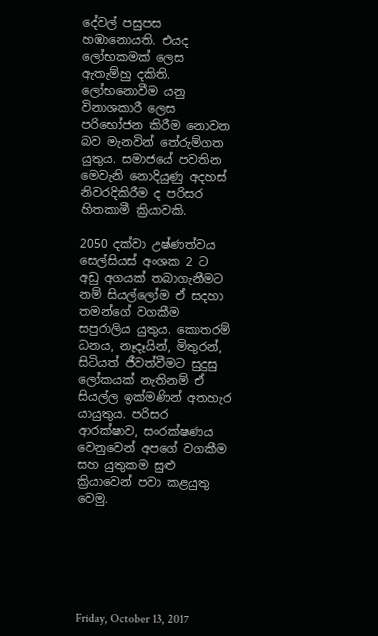දේවල් පසුපස හඹානොයති. එයද ලෝභකමක් ලෙස ඇතැම්හු දකිති. ලෝභනොවීම යනු විනාශකාරී ලෙස පරිභෝජන කිරීම නොවන බව මැනවින් තේරුම්ගත යුතුය. සමාජයේ පවතින මෙවැනි නොදියුණු අදහස් නිවරදිකිරීම ද පරිසර හිතකාමී ක්‍රියාවකි.

2050 දක්වා උෂ්ණත්වය සෙල්සියස් අංශක 2 ට අඩු අගයක් තබාගැනීමට නම් සියල්ලෝම ඒ සදහා තමන්ගේ වගකීම සපුරාලිය යුතුය. කොතරම් ධනය, නෑදෑයින්, මිතුරන්, සිටියත් ජීවත්වීමට සුදුසු ලෝකයක් නැතිනම් ඒ සියල්ල ඉක්මණින් අතහැර යායුතුය. පරිසර ආරක්ෂාව, සංරක්ෂණය වෙනුවෙන් අපගේ වගකීම සහ යුතුකම සුළු ක්‍රියාවෙන් පවා කළයුතු වෙමු.






Friday, October 13, 2017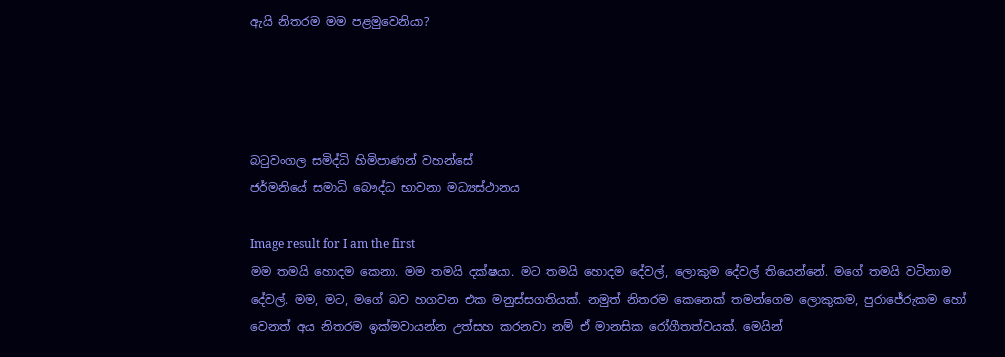ඇයි නිතරම මම පළමුවෙනියා?




බටුවංගල සමිද්ධි හිමිපාණන් වහන්සේ
ජර්මනියේ සමාධි බෞද්ධ භාවනා මධ්‍යස්‌ථානය

Image result for I am the first
මම තමයි හොදම කෙනා. මම තමයි දක්ෂයා. මට තමයි හොදම දේවල්, ලොකුම දේවල් තියෙන්නේ. මගේ තමයි වටිනාම දේවල්. මම, මට, මගේ බව හගවන එක මනුස්සගතියක්. නමුත් නිතරම කෙනෙක් තමන්ගෙම ලොකුකම, පුරාජේරුකම හෝ වෙනත් අය නිතරම ඉක්මවායන්න උත්සහ කරනවා නම් ඒ මානසික රෝගීතත්වයක්. මෙයින්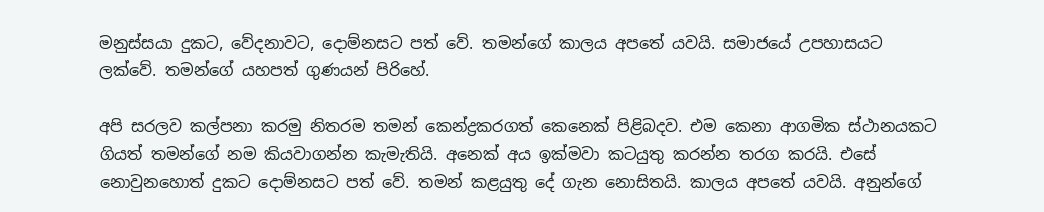මනුස්සයා දුකට, වේදනාවට, දොම්නසට පත් වේ. තමන්ගේ කාලය අපතේ යවයි. සමාජයේ උපහාසයට ලක්වේ. තමන්ගේ යහපත් ගුණයන් පිරිහේ.

අපි සරලව කල්පනා කරමු නිතරම තමන් කෙන්ද්‍රකරගත් කෙනෙක් පිළිබදව. එම කෙනා ආගමික ස්ථානයකට ගියත් තමන්ගේ නම කියවාගන්න කැමැතියි. අනෙක් අය ඉක්මවා කටයුතු කරන්න තරග කරයි. එසේ නොවුනහොත් දුකට දොම්නසට පත් වේ. තමන් කළයුතු දේ ගැන නොසිතයි. කාලය අපතේ යවයි. අනුන්ගේ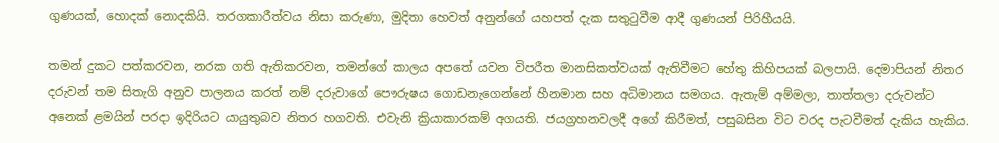ගුණයක්, හොදක් නොදකියි. තරගකාරීත්වය නිසා කරුණා, මුදිතා හෙවත් අනුන්ගේ යහපත් දැක සතුටුවීම ආදී ගුණයන් පිරිහීයයි.

තමන් දුකට පත්කරවන, නරක ගති ඇතිකරවන, තමන්ගේ කාලය අපතේ යවන විපරීත මානසිකත්වයක් ඇතිවීමට හේතු කිහිපයක් බලපායි. දෙමාපියන් නිතර දරුවන් තම සිතැගි අනුව පාලනය කරත් නම් දරුවාගේ පෞරුෂය ගොඩනැගෙන්නේ හීනමාන සහ අධිමානය සමගය. ඇතැම් අම්මලා, තාත්තලා දරුවන්ට අනෙක් ළමයින් පරදා ඉදිරියට යායුතුබව නිතර හගවති. එවැනි ක්‍රියාකාරකම් අගයති. ජයග්‍රහනවලදී අගේ කිරීමත්, පසුබසින විට වරද පැටවීමත් දැකිය හැකිය.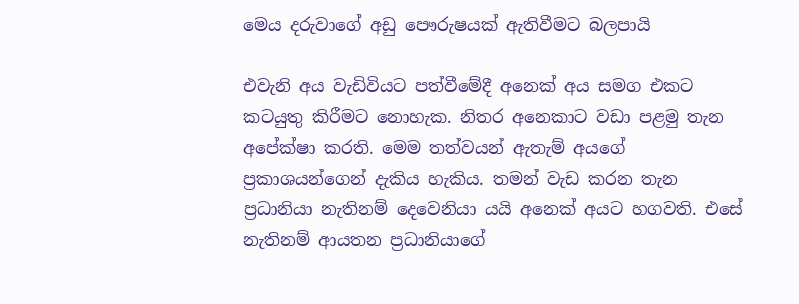මෙය දරුවාගේ අඩු පෞරුෂයක් ඇතිවීමට බලපායි

එවැනි අය වැඩිවියට පත්වීමේදී අනෙක් අය සමග එකට කටයුතු කිරීමට නොහැක. නිතර අනෙකාට වඩා පළමු තැන අපේක්ෂා කරති. මෙම තත්වයන් ඇතැම් අයගේ ප්‍රකාශයන්ගෙන් දැකිය හැකිය. තමන් වැඩ කරන තැන ප්‍රධානියා නැතිනම් දෙවෙනියා යයි අනෙක් අයට හගවති. එසේ නැතිනම් ආයතන ප්‍රධානියාගේ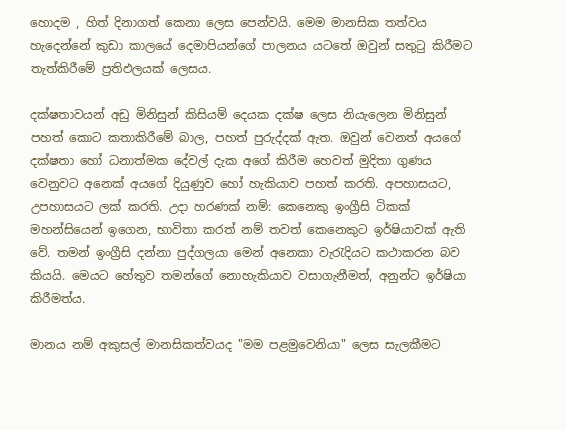හොදම , හිත් දිනාගත් කෙනා ලෙස පෙන්වයි. මෙම මානසික තත්වය හැදෙන්නේ කුඩා කාලයේ දෙමාපියන්ගේ පාලනය යටතේ ඔවුන් සතුටු කිරීමට තැත්කිරීමේ ප්‍රතිඵලයක් ලෙසය.

දක්ෂතාවයන් අඩු මිනිසුන් කිසියම් දෙයක දක්ෂ ලෙස නි‍යැලෙන මිනිසුන් පහත් කොට කතාකිරීමේ බාල, පහත් පුරුද්දක් ඇත. ඔවුන් වෙනත් අයගේ දක්ෂතා හෝ ධනාත්මක දේවල් දැක අගේ කිරීම හෙවත් මුදිතා ගුණය වෙනුවට අනෙක් අයගේ දියුණුව හෝ හැකියාව පහත් කරති. අපහාසයට, උපහාසයට ලක් කරති. උදා හරණක් නම්: කෙනෙකු ඉංග්‍රීසි ටිකක් මහන්සියෙන් ඉගෙන, භාවිතා කරත් නම් තවත් කෙනෙකුට ඉර්ෂියාවක් ඇති වේ. තමන් ඉංග්‍රීසි දන්නා පුද්ගලයා මෙන් අනෙකා වැරැදියට කථාකරන බව කියයි. මෙයට හේතුව තමන්ගේ නොහැකියාව වසාගැනීමත්, අනුන්ට ඉර්ෂියා කිරීමත්ය.

මානය නම් අකුසල් මානසිකත්වයද "මම පළමුවෙනියා" ලෙස සැලකීමට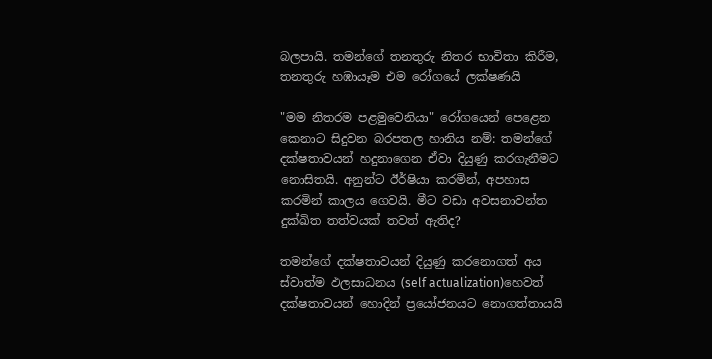බලපායි. තමන්ගේ තනතුරු නිතර භාවිතා කිරීම, තනතුරු හඹායෑම එම රෝගයේ ලක්ෂණයි

"මම නිතරම පළමුවෙනියා" රෝගයෙන් පෙළෙන කෙනාට සිදුවන බරපතල හානිය නම්: තමන්ගේ දක්ෂතාවයන් හදුනාගෙන ඒවා දියුණු කරගැනීමට නොසිතයි. අනුන්ට ඊර්ෂියා කරමින්, අපහාස කරමින් කාලය ගෙවයි. මීට වඩා අවසනාවන්ත දුක්ඛිත තත්වයක් තවත් ඇතිද?

තමන්ගේ දක්ෂතාවයන් දියුණු කරනොගත් අය ස්වාත්ම ඵලසාධනය (self actualization)හෙවත් දක්ෂතාවයන් හොදින් ප්‍රයෝජනයට නොගත්තායයි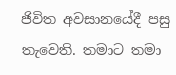ජිවිත අවසානයේදී පසු තැවෙති. තමාට තමා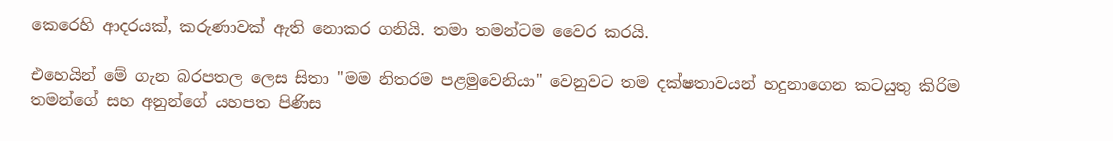කෙරෙහි ආදරයක්, කරුණාවක් ඇති නොකර ගනියි. තමා තමන්ටම වෛර කරයි.

එහෙයින් මේ ගැන බරපතල ලෙස සිතා "මම නිතරම පළමුවෙනියා" වෙනුවට තම දක්ෂතාවයන් හදුනාගෙන කටයුතු කිරිම තමන්ගේ සහ අනුන්ගේ යහපත පිණිස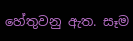හේතුවනු ඇත. සෑම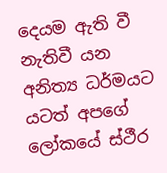දෙයම ඇති වී නැතිවී යන අනිත්‍ය ධර්මයට යටත් අපගේ ලෝකයේ ස්ථීර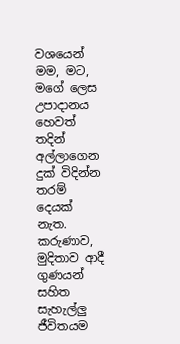වශයෙන් මම, මට, මගේ ලෙස උපාදානය හෙවත් තදින් අල්ලාගෙන දුක් විදින්න තරම් දෙයක් නැත. කරුණාව, මුදිතාව ආදී ගුණයන් සහිත සැහැල්ලු ජීවිතයම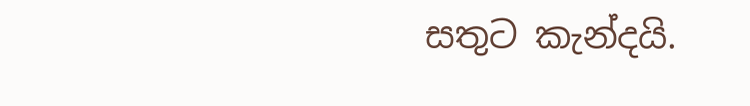සතුට කැන්දයි.